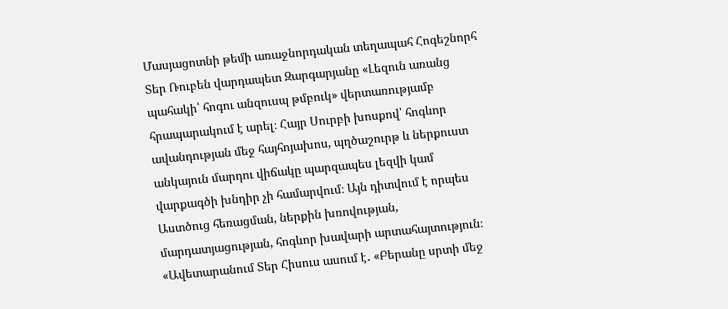Մասյացոտնի թեմի առաջնորդական տեղապահ Հոգեշնորհ Տեր Ռուբեն վարդապետ Զարգարյանը «Լեզուն առանց պահակի՝ հոգու անզուսպ թմբուկ» վերտառությամբ հրապարակում է արել։ Հայր Սուրբի խոսքով՝ հոգևոր ավանդության մեջ հայհոյախոս, պղծաշուրթ և ներքուստ անկայուն մարդու վիճակը պարզապես լեզվի կամ վարքագծի խնդիր չի համարվում։ Այն դիտվում է որպես Աստծուց հեռացման, ներքին խռովության, մարդատյացության, հոգևոր խավարի արտահայտություն։ «Ավետարանում Տեր Հիսուս ասում է․ «Բերանը սրտի մեջ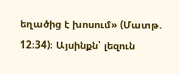եղածից է խոսում» (Մատթ. 12։34)։ Այսինքն՝ լեզուն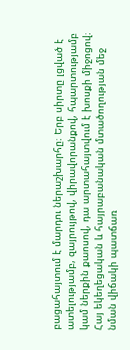բացահայտում է մարդու ներաշխարհը։ Երբ սիրտը լցված է ատելությամբ, զայրույթով, վիրավորանքով, հպարտությամբ կամ ներքին քաոսով, դա արտահայտվում է խոսքի միջոցով։ Հայ եկեղեցական և հայրաբանական մտածողության մեջ նման վիճակի պատճառ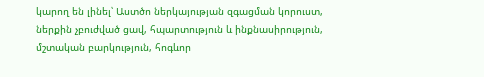կարող են լինել՝ Աստծո ներկայության զգացման կորուստ, ներքին չբուժված ցավ, հպարտություն և ինքնասիրություն, մշտական բարկություն, հոգևոր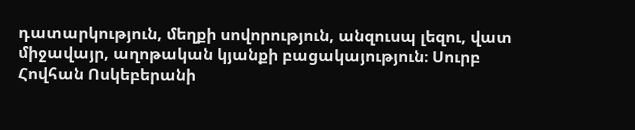դատարկություն, մեղքի սովորություն, անզուսպ լեզու, վատ միջավայր, աղոթական կյանքի բացակայություն։ Սուրբ Հովհան Ոսկեբերանի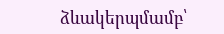ձևակերպմամբ՝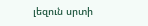լեզուն սրտի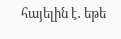հայելին է․ եթե